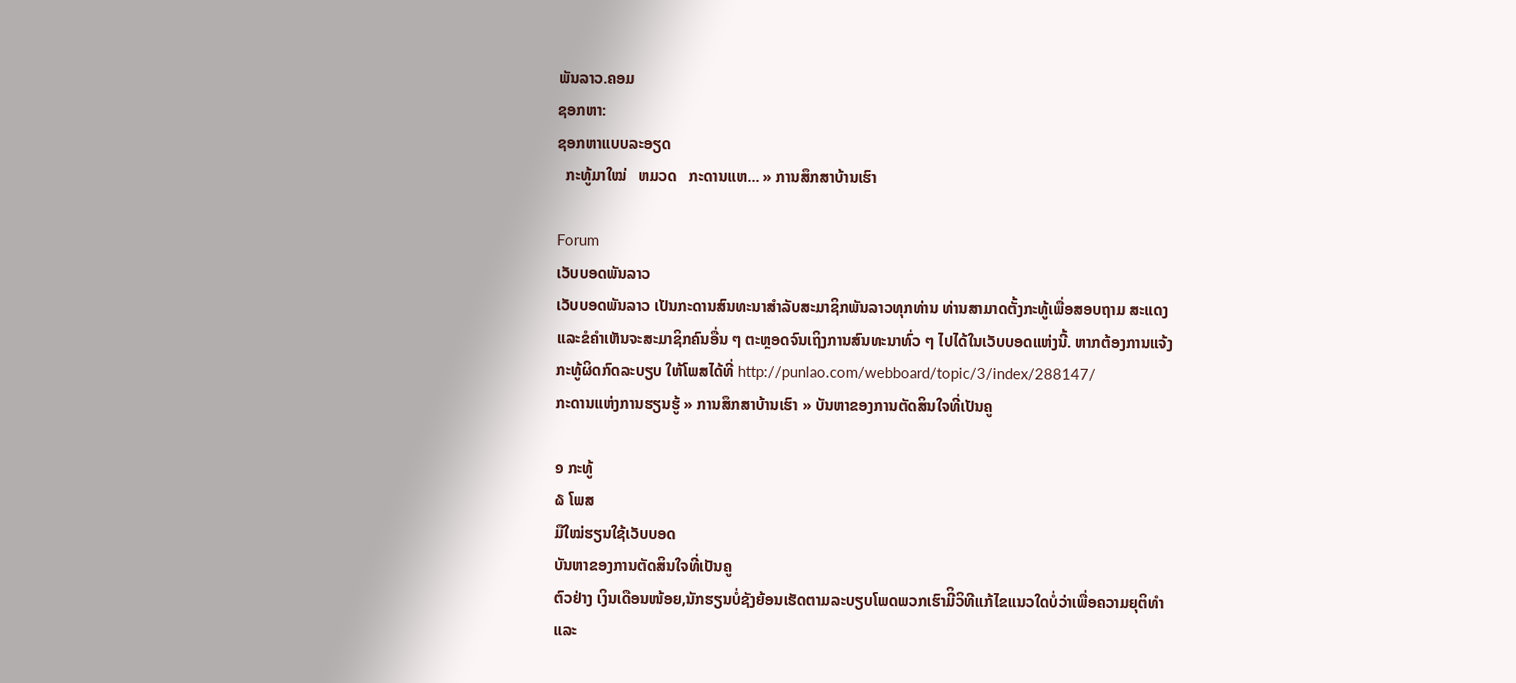ພັນລາວ.ຄອມ
ຊອກຫາ:
ຊອກຫາແບບລະອຽດ
  ກະທູ້ມາໃໝ່   ຫມວດ   ກະດານແຫ... » ການສຶກສາບ້ານເຮົາ

Forum
ເວັບບອດພັນລາວ
ເວັບບອດພັນລາວ ເປັນກະດານສົນທະນາສຳລັບສະມາຊິກພັນລາວທຸກທ່ານ ທ່ານສາມາດຕັ້ງກະທູ້ເພື່ອສອບຖາມ ສະແດງ ແລະຂໍຄຳເຫັນຈະສະມາຊິກຄົນອື່ນ ໆ ຕະຫຼອດຈົນເຖິງການສົນທະນາທົ່ວ ໆ ໄປໄດ້ໃນເວັບບອດແຫ່ງນີ້. ຫາກຕ້ອງການແຈ້ງກະທູ້ຜິດກົດລະບຽບ ໃຫ້ໂພສໄດ້ທີ່ http://punlao.com/webboard/topic/3/index/288147/
ກະດານແຫ່ງການຮຽນຮູ້ » ການສຶກສາບ້ານເຮົາ » ບັນຫາຂອງການຕັດສິນໃຈທີ່ເປັນຄູ

໑ ກະທູ້
໖ ໂພສ
ມືໃໝ່ຮຽນໃຊ້ເວັບບອດ
ບັນຫາຂອງການຕັດສິນໃຈທີ່ເປັນຄູ
ຕົວຢ່າງ ເງິນເດືອນໜ້ອຍ,ນັກຮຽນບໍ່ຊັງຍ້ອນເຮັດຕາມລະບຽບໂພດພວກເຮົາມີິວິທີແກ້ໄຂແນວໃດບໍ່ວ່າເພື່ອຄວາມຍຸຕິທຳແລະ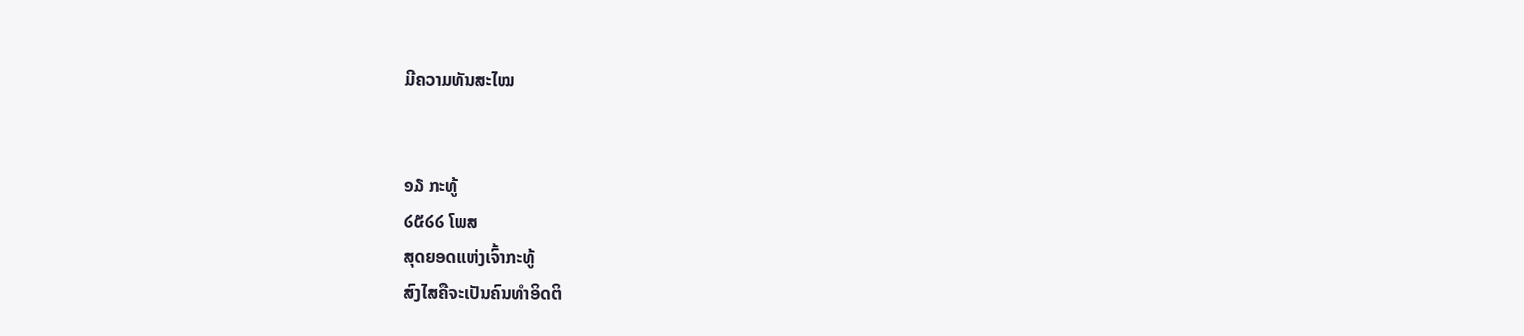ມີຄວາມທັນສະໄໝ


໑໓ ກະທູ້
໒໕໒໒ ໂພສ
ສຸດຍອດແຫ່ງເຈົ້າກະທູ້
ສົງໄສຄືຈະເປັນຄົນທຳອິດຕິ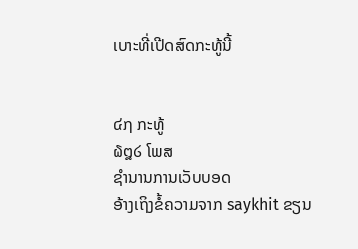ເບາະທີ່ເປີດສົດກະທູ້ນີ້


໔໗ ກະທູ້
໖໘໒ ໂພສ
ຊຳນານການເວັບບອດ
ອ້າງເຖິງຂໍ້ຄວາມຈາກ saykhit ຂຽນ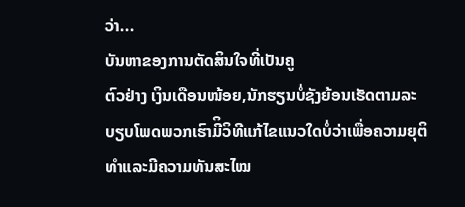ວ່າ...
ບັນຫາຂອງການຕັດສິນໃຈທີ່ເປັນຄູ
ຕົວຢ່າງ ເງິນເດືອນໜ້ອຍ,ນັກຮຽນບໍ່ຊັງຍ້ອນເຮັດຕາມລະບຽບໂພດພວກເຮົາມີິວິທີແກ້ໄຂແນວໃດບໍ່ວ່າເພື່ອຄວາມຍຸຕິທຳແລະມີຄວາມທັນສະໄໝ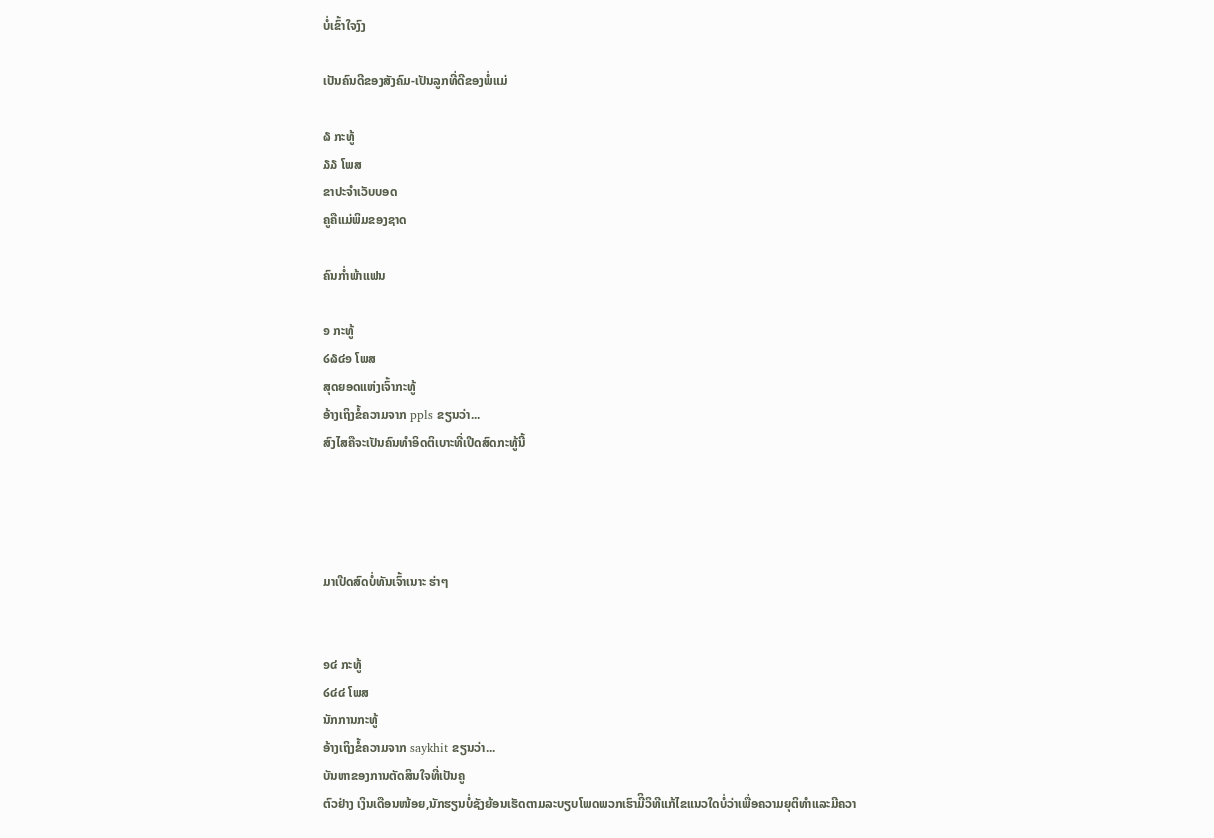ບໍ່ເຂົ້າໃຈງົງ

ເປັນຄົນດີຂອງສັງຄົມ-ເປັນລູກທີ່ດີຂອງພໍ່ແມ່

໖ ກະທູ້
໓໓ ໂພສ
ຂາປະຈຳເວັບບອດ
ຄູຄືແມ່ພິມຂອງຊາດ

ຄົນກ່ຳພ້າແຟນ

໑ ກະທູ້
໒໖໔໑ ໂພສ
ສຸດຍອດແຫ່ງເຈົ້າກະທູ້
ອ້າງເຖິງຂໍ້ຄວາມຈາກ ppls ຂຽນວ່າ...
ສົງໄສຄືຈະເປັນຄົນທຳອິດຕິເບາະທີ່ເປີດສົດກະທູ້ນີ້




ມາເປີດສົດບໍ່ທັນເຈົ້າເນາະ ຮ່າໆ


໑໔ ກະທູ້
໒໔໔ ໂພສ
ນັກການກະທູ້
ອ້າງເຖິງຂໍ້ຄວາມຈາກ saykhit ຂຽນວ່າ...
ບັນຫາຂອງການຕັດສິນໃຈທີ່ເປັນຄູ
ຕົວຢ່າງ ເງິນເດືອນໜ້ອຍ,ນັກຮຽນບໍ່ຊັງຍ້ອນເຮັດຕາມລະບຽບໂພດພວກເຮົາມີິວິທີແກ້ໄຂແນວໃດບໍ່ວ່າເພື່ອຄວາມຍຸຕິທຳແລະມີຄວາ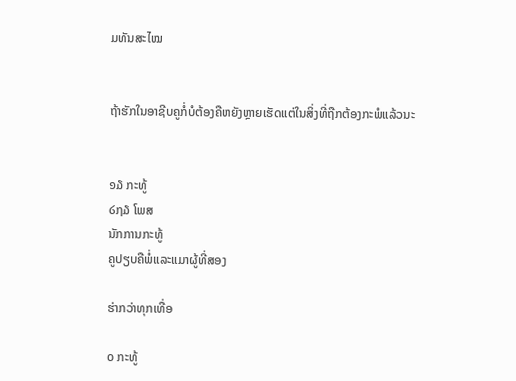ມທັນສະໄໝ


ຖ້າຮັກໃນອາຊີບຄູກໍ່ບໍຕ້ອງຄືຫຍັງຫຼາຍເຮັດແຕ່ໃນສິ່ງທີ່ຖືກຕ້ອງກະພໍແລ້ວນະ


໑໓ ກະທູ້
໒໗໓ ໂພສ
ນັກການກະທູ້
ຄູປຽບຄືພໍ່ແລະແມາຜູ້ທີ່ສອງ

ຮ່າກວ່າທຸກເທື່ອ

໐ ກະທູ້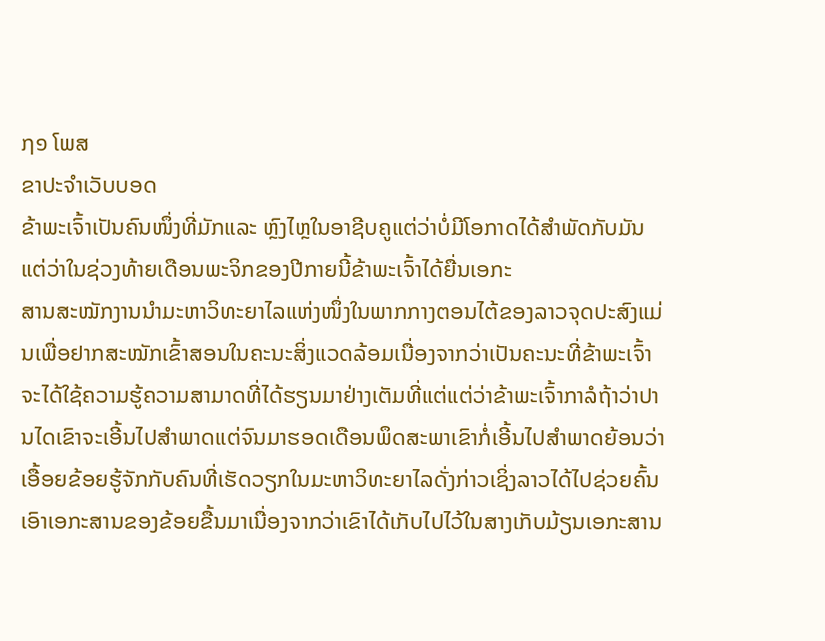໗໑ ໂພສ
ຂາປະຈຳເວັບບອດ
ຂ້າພະເຈົ້າເປັນຄົນໜຶ່ງທີ່ມັກແລະ ຫຼົງໄຫຼໃນອາຊີບຄູແຕ່ວ່າບໍ່ມີໂອກາດໄດ້ສຳພັດກັບມັນແຕ່ວ່າໃນຊ່ວງທ້າຍເດືອນພະຈິກຂອງປີກາຍນີ້ຂ້າພະເຈົ້າໄດ້ຍື່ນເອກະ
ສານສະໝັກງານນຳມະຫາວິທະຍາໄລແຫ່ງໜຶ່ງໃນພາກກາງຕອນໄຕ້ຂອງລາວຈຸດປະສົງແມ່ນເພື່ອຢາກສະໝັກເຂົ້າສອນໃນຄະນະສິ່ງແວດລ້ອມເນື່ອງຈາກວ່າເປັນຄະນະທີ່ຂ້າພະເຈົ້າຈະໄດ້ໃຊ້ຄວາມຮູ້ຄວາມສາມາດທີ່ໄດ້ຮຽນມາຢ່າງເຕັມທີ່ແຕ່ແຕ່ວ່າຂ້າພະເຈົ້າກາລໍຖ້າວ່າປານໄດເຂົາຈະເອີ້ນໄປສຳພາດແຕ່ຈົນມາຮອດເດືອນພຶດສະພາເຂົາກໍ່ເອີ້ນໄປສຳພາດຍ້ອນວ່າເອື້ອຍຂ້ອຍຮູ້ຈັກກັບຄົນທີ່ເຮັດວຽກໃນມະຫາວິທະຍາໄລດັ່ງກ່າວເຊິ່ງລາວໄດ້ໄປຊ່ວຍຄົ້ນເອົາເອກະສານຂອງຂ້ອຍຂື້ນມາເນື່ອງຈາກວ່າເຂົາໄດ້ເກັບໄປໄວ້ໃນສາງເກັບມ້ຽນເອກະສານ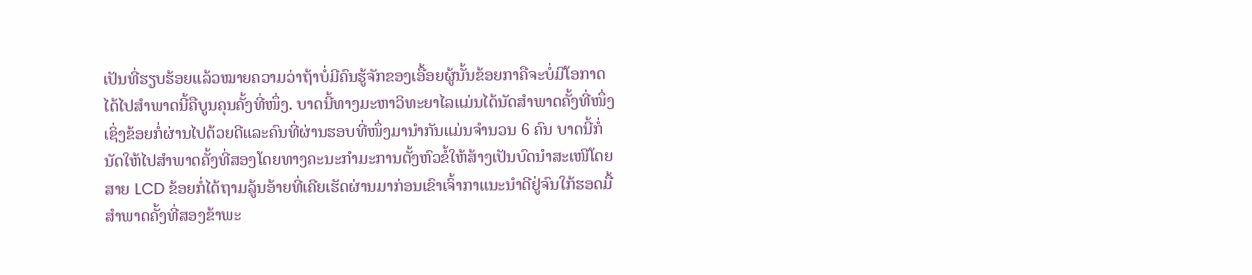ເປັນທີ່ຮຽບຮ້ອຍແລ້ວໝາຍຄວາມວ່າຖ້າບໍ່ມີຄົນຮູ້ຈັກຂອງເອື້ອຍຜູ້ນັ້ນຂ້ອຍກາຄືຈະບໍ່ມີໂອກາດໄດ້ໄປສຳພາດນີ້ຄືບູນຄຸນຄັ້ງທີ່ໜຶ່ງ. ບາດນີ້ທາງມະຫາວິທະຍາໄລແມ່ນໄດ້ນັດສຳພາດຄັ້ງທີ່ໜຶ່ງເຊິ່ງຂ້ອຍກໍ່ຜ່ານໄປດ້ວຍດີແລະຄົນທີ່ຜ່ານຮອບທີ່ໜຶ່ງມານຳກັນແມ່ນຈຳນວນ 6 ຄົນ ບາດນີ້ກໍ່ນັດໃຫ້ໄປສຳພາດຄັ້ງທີ່ສອງໂດຍທາງຄະນະກຳມະການຕັ້ງຫົວຂໍ້ໃຫ້ສ້າງເປັນບົດນຳສະເໜີໂດຍສາຍ LCD ຂ້ອຍກໍ່ໄດ້ຖາມລູ້ນອ້າຍທີ່ເຄີຍເຮັດຜ່ານມາກ່ອນເຂົາເຈົ້າກາແນະນຳດີຢູ່ຈົນໃກ້ຮອດມື້ສຳພາດຄັ້ງທີ່ສອງຂ້າພະ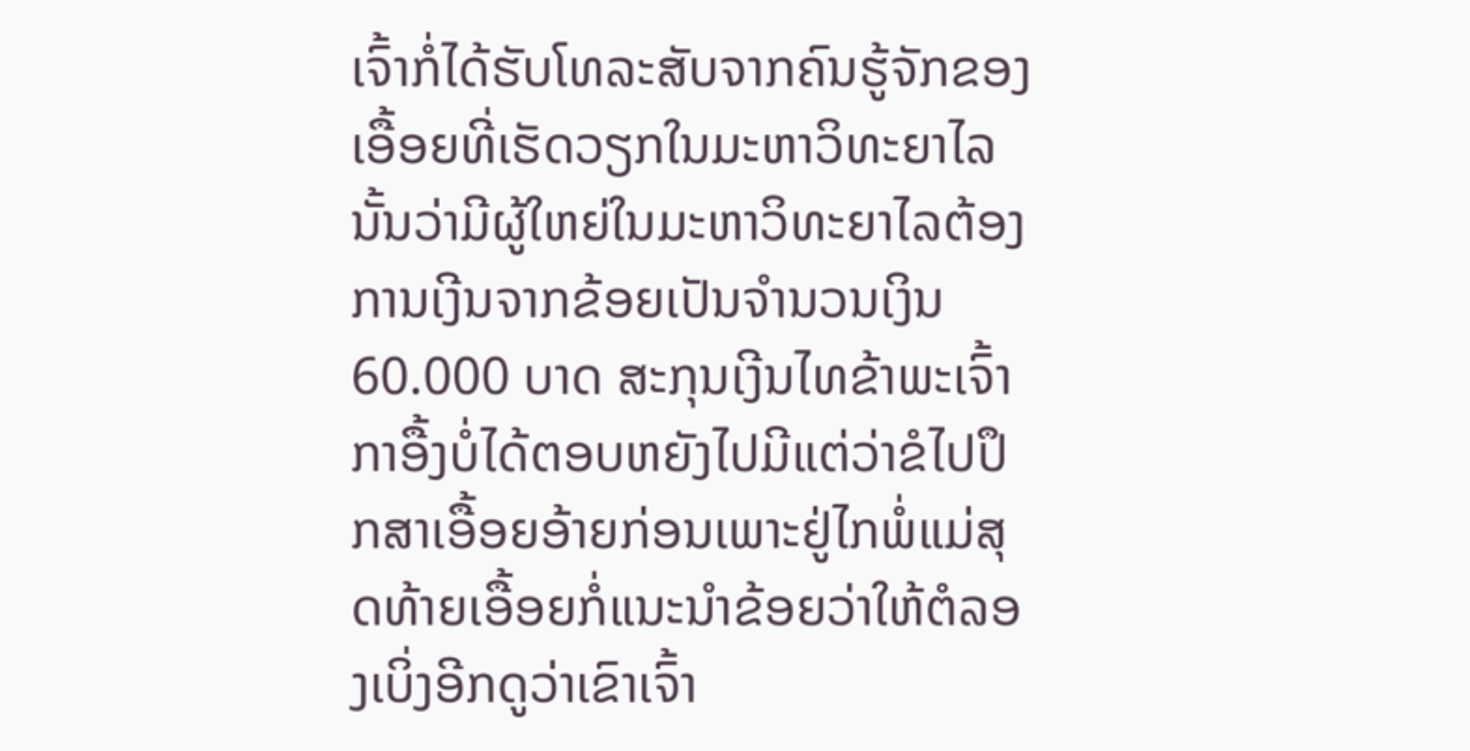ເຈົ້າກໍ່ໄດ້ຮັບໂທລະສັບຈາກຄົນຮູ້ຈັກຂອງເອື້ອຍທີ່ເຮັດວຽກໃນມະຫາວິທະຍາໄລນັ້ນວ່າມີຜູ້ໃຫຍ່ໃນມະຫາວິທະຍາໄລຕ້ອງການເງີນຈາກຂ້ອຍເປັນຈຳນວນເງິນ 60.000 ບາດ ສະກຸນເງີນໄທຂ້າພະເຈົ້າກາອື້ງບໍ່ໄດ້ຕອບຫຍັງໄປມີແຕ່ວ່າຂໍໄປປຶກສາເອື້ອຍອ້າຍກ່ອນເພາະຢູ່ໄກພໍ່ແມ່ສຸດທ້າຍເອື້ອຍກໍ່ແນະນຳຂ້ອຍວ່າໃຫ້ຕໍລອງເບິ່ງອີກດູວ່າເຂົາເຈົ້າ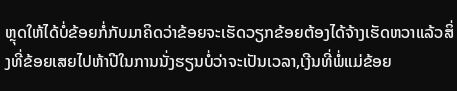ຫຼຸດໃຫ້ໄດ້ບໍ່ຂ້ອຍກໍ່ກັບມາຄິດວ່າຂ້ອຍຈະເຮັດວຽກຂ້ອຍຕ້ອງໄດ້ຈ້າງເຮັດຫວາແລ້ວສິ່ງທີ່ຂ້ອຍເສຍໄປຫ້າປີໃນການນັ່ງຮຽນບໍ່ວ່າຈະເປັນເວລາ,ເງີນທີ່ພໍ່ແມ່ຂ້ອຍ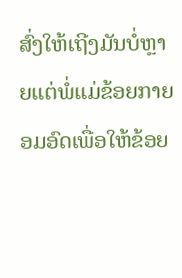ສົ່ງໃຫ້ເຖີງມັນບໍ່ຫຼາຍແຕ່ພໍ່ແມ່ຂ້ອຍກາຍອມອົດເພື່ອໃຫ້ຂ້ອຍ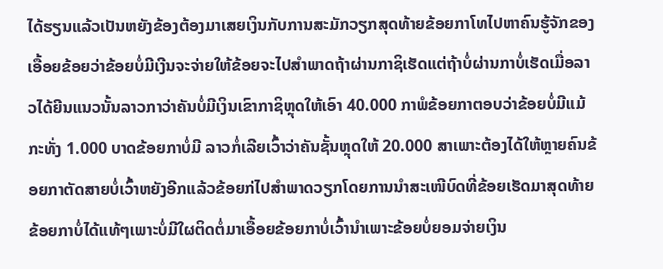ໄດ້ຮຽນແລ້ວເປັນຫຍັງຂ້ອງຕ້ອງມາເສຍເງິນກັບການສະມັກວຽກສຸດທ້າຍຂ້ອຍກາໂທໄປຫາຄົນຮູ້ຈັກຂອງເອື້ອຍຂ້ອຍວ່າຂ້ອຍບໍ່ມີເງີນຈະຈ່າຍໃຫ້ຂ້ອຍຈະໄປສຳພາດຖ້າຜ່ານກາຊິເຮັດແຕ່ຖ້າບໍ່ຜ່ານກາບໍ່ເຮັດເມື່ອລາວໄດ້ຍີນແນວນັ້ນລາວກາວ່າຄັນບໍ່ມີເງິນເຂົາກາຊິຫຼຸດໃຫ້ເອົາ 40.000 ກາພໍຂ້ອຍກາຕອບວ່າຂ້ອຍບໍ່ມີແມ້ກະທັ່ງ 1.000 ບາດຂ້ອຍກາບໍ່ມີ ລາວກໍ່ເລີຍເວົ້າວ່າຄັນຊັ້ນຫຼຸດໃຫ້ 20.000 ສາເພາະຕ້ອງໄດ້ໃຫ້ຫຼາຍຄົນຂ້ອຍກາຕັດສາຍບໍ່ເວົ້າຫຍັງອີກແລ້ວຂ້ອຍກ່ໄປສຳພາດວຽກໂດຍການນຳສະເໜີບົດທີ່ຂ້ອຍເຮັດມາສຸດທ້າຍຂ້ອຍກາບໍ່ໄດ້ແທ້ໆເພາະບໍ່ມີໃຜຕິດຕໍ່ມາເອື້ອຍຂ້ອຍກາບໍ່ເວົ້ານຳເພາະຂ້ອຍບໍ່ຍອມຈ່າຍເງິນ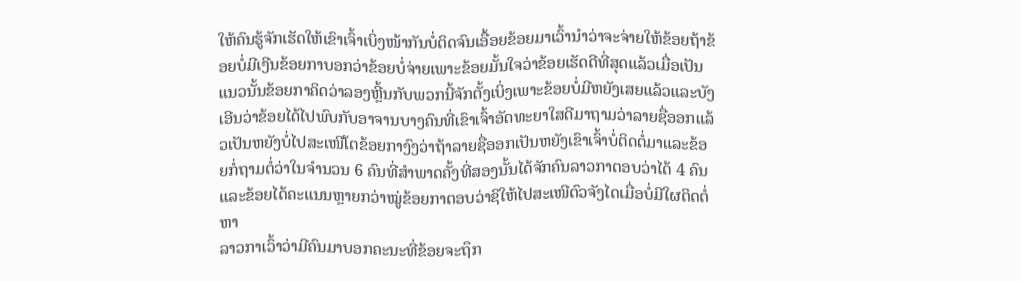ໃຫ້ຄົນຮູ້ຈັກເຮັດໃຫ້ເຂົາເຈົ້າເບິ່ງໜ້າກັນບໍ່ຕິດຈົນເອື້ອຍຂ້ອຍມາເວົ້ານຳວ່າຈະຈ່າຍໃຫ້ຂ້ອຍຖ້າຂ້ອຍບໍ່ມີເງີນຂ້ອຍກາບອກວ່າຂ້ອຍບໍ່ຈ່າຍເພາະຂ້ອຍມັ້ນໃຈວ່າຂ້ອຍເຮັດດີທີ່ສຸດແລ້ວເມື່ອເປັນແນວນັ້ນຂ້ອຍກາຄິດວ່າລອງຫຼີ້ນກັບພວກນີ້ຈັກຕັ້ງເບິ່ງເພາະຂ້ອຍບໍ່ມີຫຍັງເສຍແລ້ວແລະບັງເອີນວ່າຂ້ອຍໄດ້ໄປພົບກັບອາຈານບາງຄົນທີ່ເຂົາເຈົ້າອັດທະຍາໃສດີມາຖາມວ່າລາຍຊື່ອອກແລ້ວເປັນຫຍັງບໍ່ໄປສະເໜີໂຕຂ້ອຍກາງົງວ່າຖ້າລາຍຊື່ອອກເປັນຫຍັງເຂົາເຈົ້າບໍ່ຕິດຕໍ່ມາແລະຂ້ອຍກໍ່ຖາມຕໍ່ວ່າໃນຈຳນວນ 6 ຄົນທີ່ສຳພາດຄັ້ງທີ່ສອງນັ້ນໄດ້ຈັກຄົນລາວກາຕອບວ່າໄດ້ 4 ຄົນແລະຂ້ອຍໄດ້ຄະແນນຫຼາຍກວ່າໝູ່ຂ້ອຍກາຕອບວ່າຊິໃຫ້ໄປສະເໜີຕົວຈັງໄດເມື່ອບໍ່ມີໃຜຕິດຕໍ່ຫາ
ລາວກາເວົ້າວ່າມີຄົນມາບອກຄະນະທີ່ຂ້ອຍຈະຖຶກ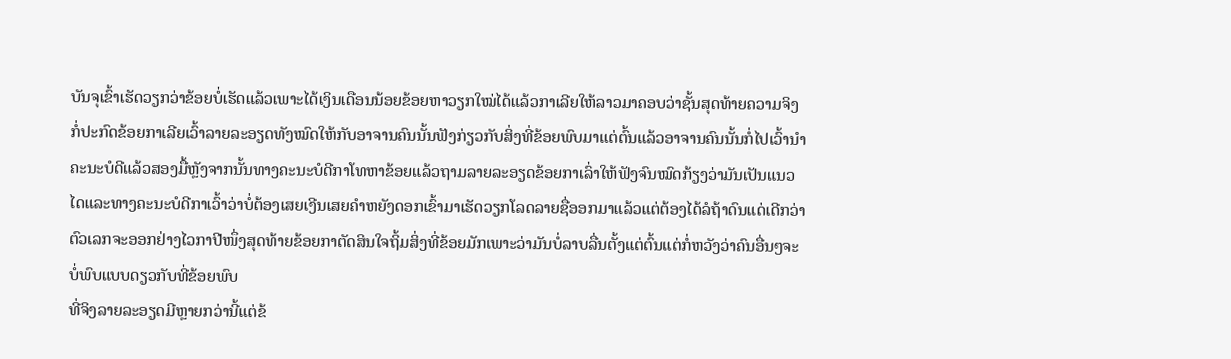ບັນຈຸເຂົ້າເຮັດວຽກວ່າຂ້ອຍບໍ່ເຮັດແລ້ວເພາະໄດ້ເງິນເດືອນນ້ອຍຂ້ອຍຫາວຽກໃໝ່ໄດ້ແລ້ວກາເລີຍໃຫ້ລາວມາຄອບວ່າຊັ້ນສຸດທ້າຍຄວາມຈິງກໍ່ປະກົດຂ້ອຍກາເລີຍເວົ້າລາຍລະອຽດທັງໝົດໃຫ້ກັບອາຈານຄົນນັ້ນຟັງກ່ຽວກັບສິ່ງທີ່ຂ້ອຍພົບມາແຕ່ຕົ້ນແລ້ວອາຈານຄົນນັ້ນກໍ່ໄປເວົ້ານຳຄະນະບໍດີແລ້ວສອງມື້ຫຼັງຈາກນັ້ນທາງຄະນະບໍດີກາໂທຫາຂ້ອຍແລ້ວຖາມລາຍລະອຽດຂ້ອຍກາເລົ່າໃຫ້ຟັງຈົນໝົດກ້ຽງວ່າມັນເປັນແນວໄດແລະທາງຄະນະບໍດີກາເວົ້າວ່າບໍ່ຕ້ອງເສຍເງີນເສຍຄຳຫຍັງດອກເຂົ້າມາເຮັດວຽກໂລດລາຍຊື່ອອກມາແລ້ວແຕ່ຕ້ອງໄດ້ລໍຖ້າດົນແດ່ເດີກວ່າຕົວເລກຈະອອກຢ່າງໄວກາປີໜຶ່ງສຸດທ້າຍຂ້ອຍກາຕັດສິນໃຈຖິ້ມສິ່ງທີ່ຂ້ອຍມັກເພາະວ່າມັນບໍ່ລາບລື່ນຕັ້ງແຕ່ຕົ້ນແຕ່ກໍ່ຫວັງວ່າຄົນອື່ນໆຈະບໍ່ພົບແບບດຽວກັບທີ່ຂ້ອຍພົບ
ທີ່ຈິງລາຍລະອຽດມີຫຼາຍກວ່ານີ້ແຕ່ຂ້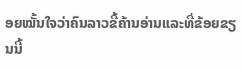ອຍໝັ້ນໃຈວ່າຄົນລາວຂີ້ຄ້ານອ່ານແລະທີ່ຂ້ອຍຂຽນນີ້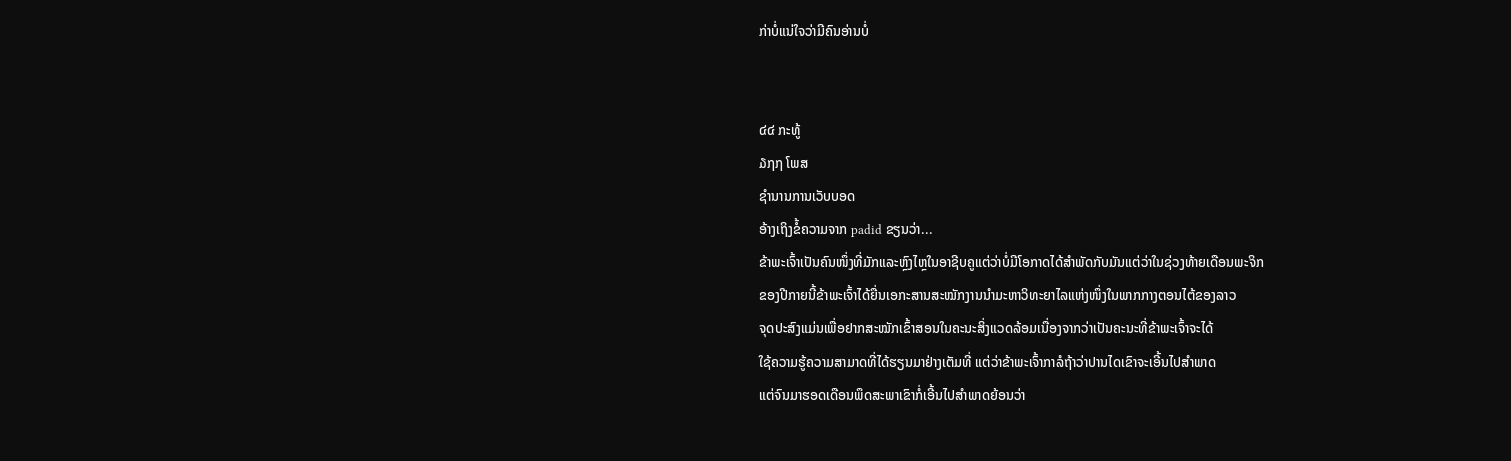ກ່າບໍ່ແນ່ໃຈວ່າມີຄົນອ່ານບໍ່


໔໔ ກະທູ້
໓໗໗ ໂພສ
ຊຳນານການເວັບບອດ
ອ້າງເຖິງຂໍ້ຄວາມຈາກ padid ຂຽນວ່າ...
ຂ້າພະເຈົ້າເປັນຄົນໜຶ່ງທີ່ມັກແລະຫຼົງໄຫຼໃນອາຊີບຄູແຕ່ວ່າບໍ່ມີໂອກາດໄດ້ສຳພັດກັບມັນແຕ່ວ່າໃນຊ່ວງທ້າຍເດືອນພະຈິກ
ຂອງປີກາຍນີ້ຂ້າພະເຈົ້າໄດ້ຍື່ນເອກະສານສະໝັກງານນຳມະຫາວິທະຍາໄລແຫ່ງໜຶ່ງໃນພາກກາງຕອນໄຕ້ຂອງລາວ
ຈຸດປະສົງແມ່ນເພື່ອຢາກສະໝັກເຂົ້າສອນໃນຄະນະສິ່ງແວດລ້ອມເນື່ອງຈາກວ່າເປັນຄະນະທີ່ຂ້າພະເຈົ້າຈະໄດ້
ໃຊ້ຄວາມຮູ້ຄວາມສາມາດທີ່ໄດ້ຮຽນມາຢ່າງເຕັມທີ່ ແຕ່ວ່າຂ້າພະເຈົ້າກາລໍຖ້າວ່າປານໄດເຂົາຈະເອີ້ນໄປສຳພາດ
ແຕ່ຈົນມາຮອດເດືອນພຶດສະພາເຂົາກໍ່ເອີ້ນໄປສຳພາດຍ້ອນວ່າ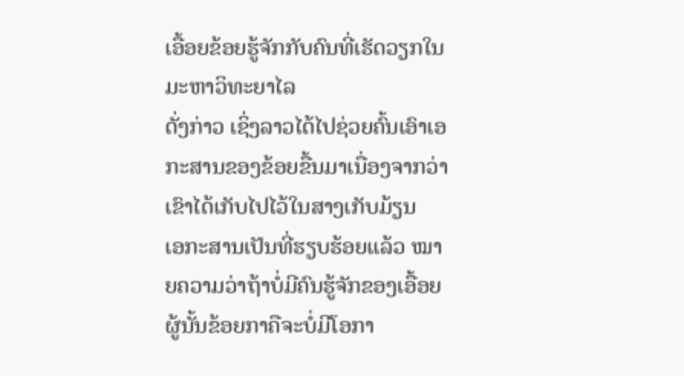ເອື້ອຍຂ້ອຍຮູ້ຈັກກັບຄົນທີ່ເຮັດວຽກໃນມະຫາວິທະຍາໄລ
ດັ່ງກ່າວ ເຊິ່ງລາວໄດ້ໄປຊ່ວຍຄົ້ນເອົາເອກະສານຂອງຂ້ອຍຂື້ນມາເນື່ອງຈາກວ່າເຂົາໄດ້ເກັບໄປໄວ້ໃນສາງເກັບມ້ຽນ
ເອກະສານເປັນທີ່ຮຽບຮ້ອຍແລ້ວ ໝາຍຄວາມວ່າຖ້າບໍ່ມີຄົນຮູ້ຈັກຂອງເອື້ອຍຜູ້ນັ້ນຂ້ອຍກາຄືຈະບໍ່ມີໂອກາ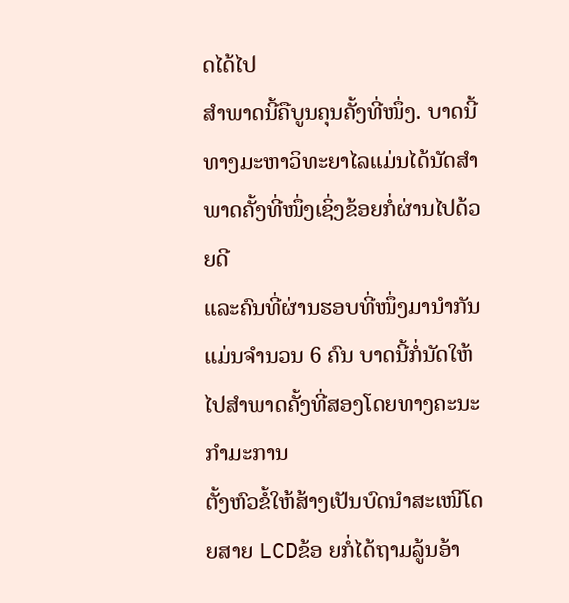ດໄດ້ໄປ
ສຳພາດນີ້ຄືບູນຄຸນຄັ້ງທີ່ໜຶ່ງ. ບາດນີ້ທາງມະຫາວິທະຍາໄລແມ່ນໄດ້ນັດສຳພາດຄັ້ງທີ່ໜຶ່ງເຊິ່ງຂ້ອຍກໍ່ຜ່ານໄປດ້ວຍດີ
ແລະຄົນທີ່ຜ່ານຮອບທີ່ໜຶ່ງມານຳກັນແມ່ນຈຳນວນ 6 ຄົນ ບາດນີ້ກໍ່ນັດໃຫ້ໄປສຳພາດຄັ້ງທີ່ສອງໂດຍທາງຄະນະກຳມະການ
ຕັ້ງຫົວຂໍ້ໃຫ້ສ້າງເປັນບົດນຳສະເໜີໂດຍສາຍ LCDຂ້ອ ຍກໍ່ໄດ້ຖາມລູ້ນອ້າ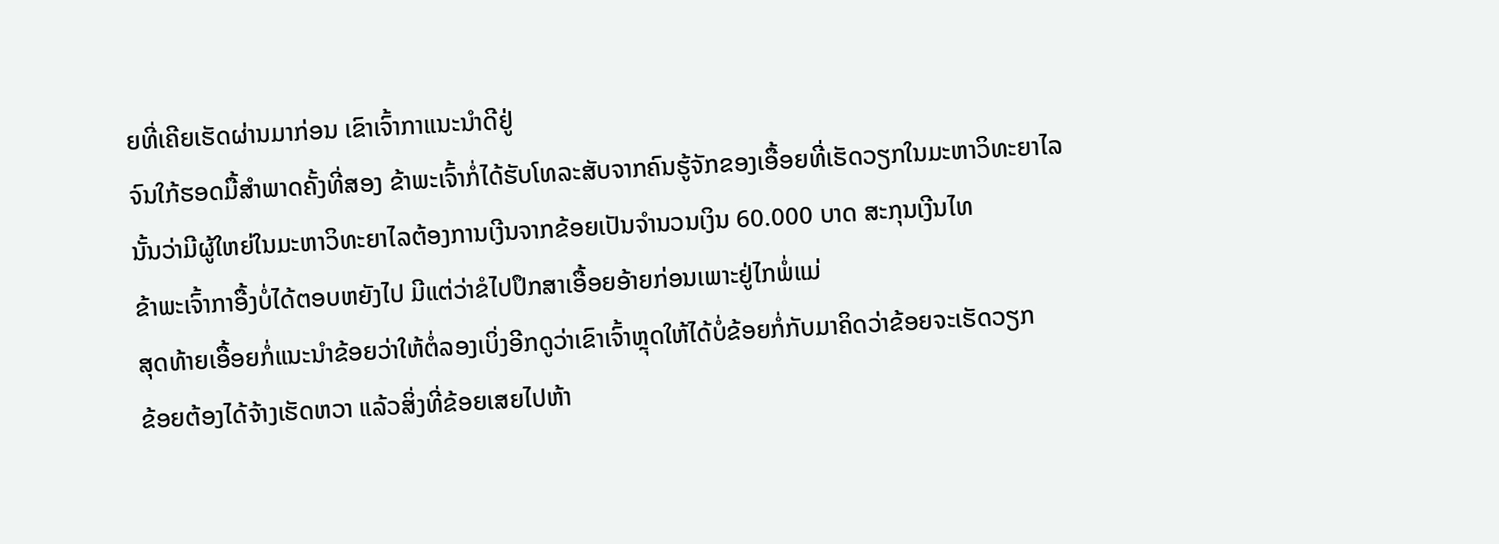ຍທີ່ເຄີຍເຮັດຜ່ານມາກ່ອນ ເຂົາເຈົ້າກາແນະນຳດີຢູ່
ຈົນໃກ້ຮອດມື້ສຳພາດຄັ້ງທີ່ສອງ ຂ້າພະເຈົ້າກໍ່ໄດ້ຮັບໂທລະສັບຈາກຄົນຮູ້ຈັກຂອງເອື້ອຍທີ່ເຮັດວຽກໃນມະຫາວິທະຍາໄລ
ນັ້ນວ່າມີຜູ້ໃຫຍ່ໃນມະຫາວິທະຍາໄລຕ້ອງການເງີນຈາກຂ້ອຍເປັນຈຳນວນເງິນ 60.000 ບາດ ສະກຸນເງີນໄທ
ຂ້າພະເຈົ້າກາອື້ງບໍ່ໄດ້ຕອບຫຍັງໄປ ມີແຕ່ວ່າຂໍໄປປຶກສາເອື້ອຍອ້າຍກ່ອນເພາະຢູ່ໄກພໍ່ແມ່
ສຸດທ້າຍເອື້ອຍກໍ່ແນະນຳຂ້ອຍວ່າໃຫ້ຕໍ່ລອງເບິ່ງອີກດູວ່າເຂົາເຈົ້າຫຼຸດໃຫ້ໄດ້ບໍ່ຂ້ອຍກໍ່ກັບມາຄິດວ່າຂ້ອຍຈະເຮັດວຽກ
ຂ້ອຍຕ້ອງໄດ້ຈ້າງເຮັດຫວາ ແລ້ວສິ່ງທີ່ຂ້ອຍເສຍໄປຫ້າ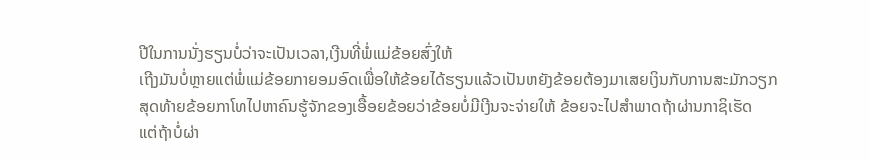ປີໃນການນັ່ງຮຽນບໍ່ວ່າຈະເປັນເວລາ,ເງີນທີ່ພໍ່ແມ່ຂ້ອຍສົ່ງໃຫ້
ເຖີງມັນບໍ່ຫຼາຍແຕ່ພໍ່ແມ່ຂ້ອຍກາຍອມອົດເພື່ອໃຫ້ຂ້ອຍໄດ້ຮຽນແລ້ວເປັນຫຍັງຂ້ອຍຕ້ອງມາເສຍເງິນກັບການສະມັກວຽກ
ສຸດທ້າຍຂ້ອຍກາໂທໄປຫາຄົນຮູ້ຈັກຂອງເອື້ອຍຂ້ອຍວ່າຂ້ອຍບໍ່ມີເງີນຈະຈ່າຍໃຫ້ ຂ້ອຍຈະໄປສຳພາດຖ້າຜ່ານກາຊິເຮັດ
ແຕ່ຖ້າບໍ່ຜ່າ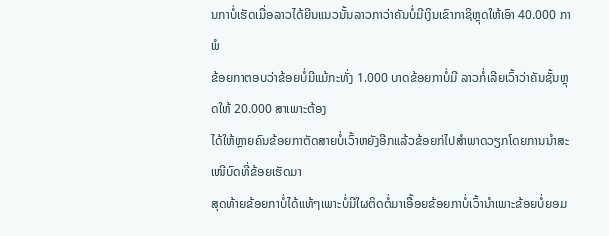ນກາບໍ່ເຮັດເມື່ອລາວໄດ້ຍີນແນວນັ້ນລາວກາວ່າຄັນບໍ່ມີເງິນເຂົາກາຊິຫຼຸດໃຫ້ເອົາ 40.000 ກາພໍ
ຂ້ອຍກາຕອບວ່າຂ້ອຍບໍ່ມີແມ້ກະທັ່ງ 1.000 ບາດຂ້ອຍກາບໍ່ມີ ລາວກໍ່ເລີຍເວົ້າວ່າຄັນຊັ້ນຫຼຸດໃຫ້ 20.000 ສາເພາະຕ້ອງ
ໄດ້ໃຫ້ຫຼາຍຄົນຂ້ອຍກາຕັດສາຍບໍ່ເວົ້າຫຍັງອີກແລ້ວຂ້ອຍກ່ໄປສຳພາດວຽກໂດຍການນຳສະເໜີບົດທີ່ຂ້ອຍເຮັດມາ
ສຸດທ້າຍຂ້ອຍກາບໍ່ໄດ້ແທ້ໆເພາະບໍ່ມີໃຜຕິດຕໍ່ມາເອື້ອຍຂ້ອຍກາບໍ່ເວົ້ານຳເພາະຂ້ອຍບໍ່ຍອມ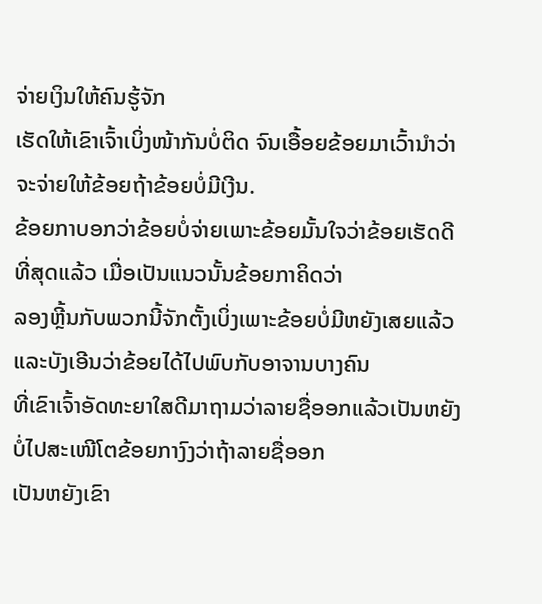ຈ່າຍເງິນໃຫ້ຄົນຮູ້ຈັກ
ເຮັດໃຫ້ເຂົາເຈົ້າເບິ່ງໜ້າກັນບໍ່ຕິດ ຈົນເອື້ອຍຂ້ອຍມາເວົ້ານຳວ່າຈະຈ່າຍໃຫ້ຂ້ອຍຖ້າຂ້ອຍບໍ່ມີເງີນ.
ຂ້ອຍກາບອກວ່າຂ້ອຍບໍ່ຈ່າຍເພາະຂ້ອຍມັ້ນໃຈວ່າຂ້ອຍເຮັດດີທີ່ສຸດແລ້ວ ເມື່ອເປັນແນວນັ້ນຂ້ອຍກາຄິດວ່າ
ລອງຫຼີ້ນກັບພວກນີ້ຈັກຕັ້ງເບິ່ງເພາະຂ້ອຍບໍ່ມີຫຍັງເສຍແລ້ວແລະບັງເອີນວ່າຂ້ອຍໄດ້ໄປພົບກັບອາຈານບາງຄົນ
ທີ່ເຂົາເຈົ້າອັດທະຍາໃສດີມາຖາມວ່າລາຍຊື່ອອກແລ້ວເປັນຫຍັງບໍ່ໄປສະເໜີໂຕຂ້ອຍກາງົງວ່າຖ້າລາຍຊື່ອອກ
ເປັນຫຍັງເຂົາ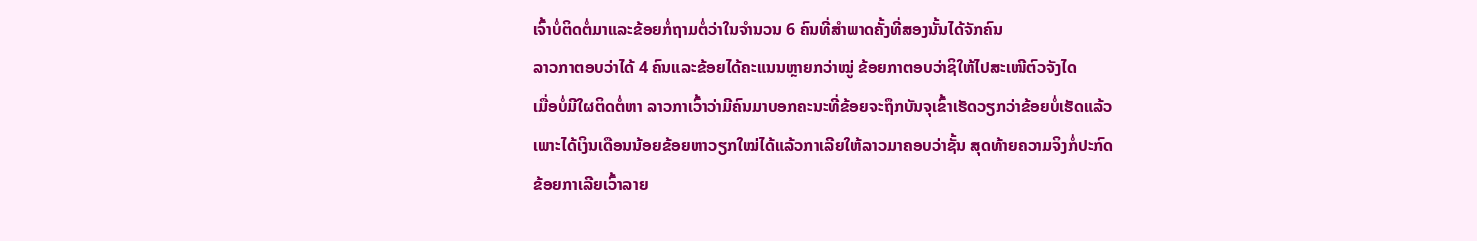ເຈົ້າບໍ່ຕິດຕໍ່ມາແລະຂ້ອຍກໍ່ຖາມຕໍ່ວ່າໃນຈຳນວນ 6 ຄົນທີ່ສຳພາດຄັ້ງທີ່ສອງນັ້ນໄດ້ຈັກຄົນ
ລາວກາຕອບວ່າໄດ້ 4 ຄົນແລະຂ້ອຍໄດ້ຄະແນນຫຼາຍກວ່າໝູ່ ຂ້ອຍກາຕອບວ່າຊິໃຫ້ໄປສະເໜີຕົວຈັງໄດ
ເມື່ອບໍ່ມີໃຜຕິດຕໍ່ຫາ ລາວກາເວົ້າວ່າມີຄົນມາບອກຄະນະທີ່ຂ້ອຍຈະຖຶກບັນຈຸເຂົ້າເຮັດວຽກວ່າຂ້ອຍບໍ່ເຮັດແລ້ວ
ເພາະໄດ້ເງິນເດືອນນ້ອຍຂ້ອຍຫາວຽກໃໝ່ໄດ້ແລ້ວກາເລີຍໃຫ້ລາວມາຄອບວ່າຊັ້ນ ສຸດທ້າຍຄວາມຈິງກໍ່ປະກົດ
ຂ້ອຍກາເລີຍເວົ້າລາຍ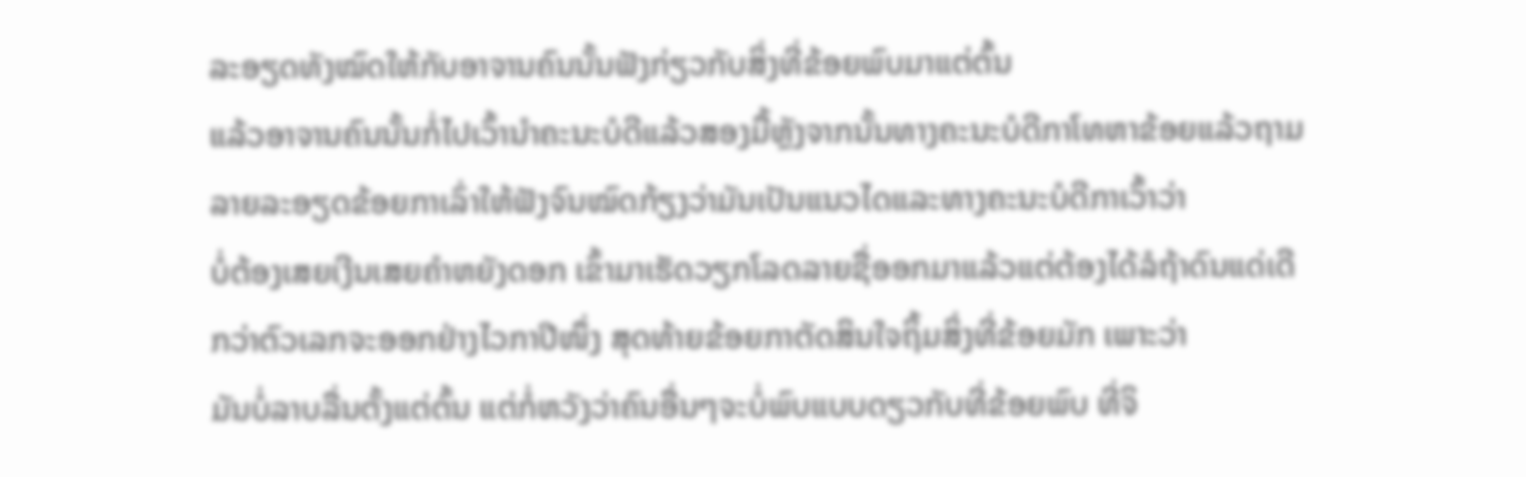ລະອຽດທັງໝົດໃຫ້ກັບອາຈານຄົນນັ້ນຟັງກ່ຽວກັບສິ່ງທີ່ຂ້ອຍພົບມາແຕ່ຕົ້ນ
ແລ້ວອາຈານຄົນນັ້ນກໍ່ໄປເວົ້ານຳຄະນະບໍດີແລ້ວສອງມື້ຫຼັງຈາກນັ້ນທາງຄະນະບໍດີກາໂທຫາຂ້ອຍແລ້ວຖາມ
ລາຍລະອຽດຂ້ອຍກາເລົ່າໃຫ້ຟັງຈົນໝົດກ້ຽງວ່າມັນເປັນແນວໄດແລະທາງຄະນະບໍດີກາເວົ້າວ່າ
ບໍ່ຕ້ອງເສຍເງີນເສຍຄຳຫຍັງດອກ ເຂົ້າມາເຮັດວຽກໂລດລາຍຊື່ອອກມາແລ້ວແຕ່ຕ້ອງໄດ້ລໍຖ້າດົນແດ່ເດີ
ກວ່າຕົວເລກຈະອອກຢ່າງໄວກາປີໜຶ່ງ ສຸດທ້າຍຂ້ອຍກາຕັດສິນໃຈຖິ້ມສິ່ງທີ່ຂ້ອຍມັກ ເພາະວ່າ
ມັນບໍ່ລາບລື່ນຕັ້ງແຕ່ຕົ້ນ ແຕ່ກໍ່ຫວັງວ່າຄົນອື່ນໆຈະບໍ່ພົບແບບດຽວກັບທີ່ຂ້ອຍພົບ ທີ່ຈິ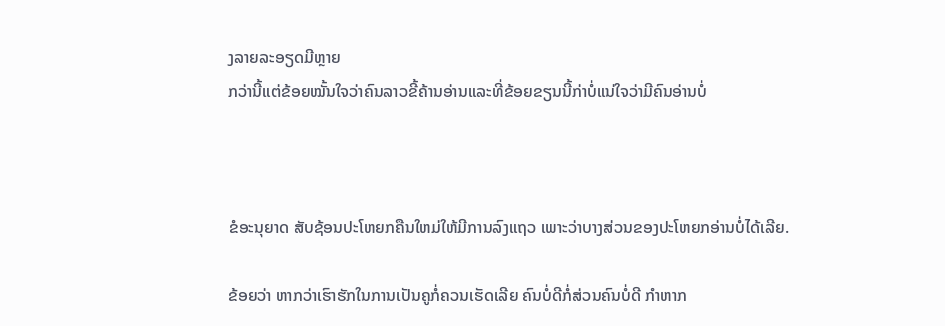ງລາຍລະອຽດມີຫຼາຍ
ກວ່ານີ້ແຕ່ຂ້ອຍໝັ້ນໃຈວ່າຄົນລາວຂີ້ຄ້ານອ່ານແລະທີ່ຂ້ອຍຂຽນນີ້ກ່າບໍ່ແນ່ໃຈວ່າມີຄົນອ່ານບໍ່



ຂໍອະນຸຍາດ ສັບຊ້ອນປະໂຫຍກຄືນໃຫມ່ໃຫ້ມີການລົງແຖວ ເພາະວ່າບາງສ່ວນຂອງປະໂຫຍກອ່ານບໍ່ໄດ້ເລີຍ.

ຂ້ອຍວ່າ ຫາກວ່າເຮົາຮັກໃນການເປັນຄູກໍ່ຄວນເຮັດເລີຍ ຄົນບໍ່ດີກໍ່ສ່ວນຄົນບໍ່ດີ ກຳຫາກ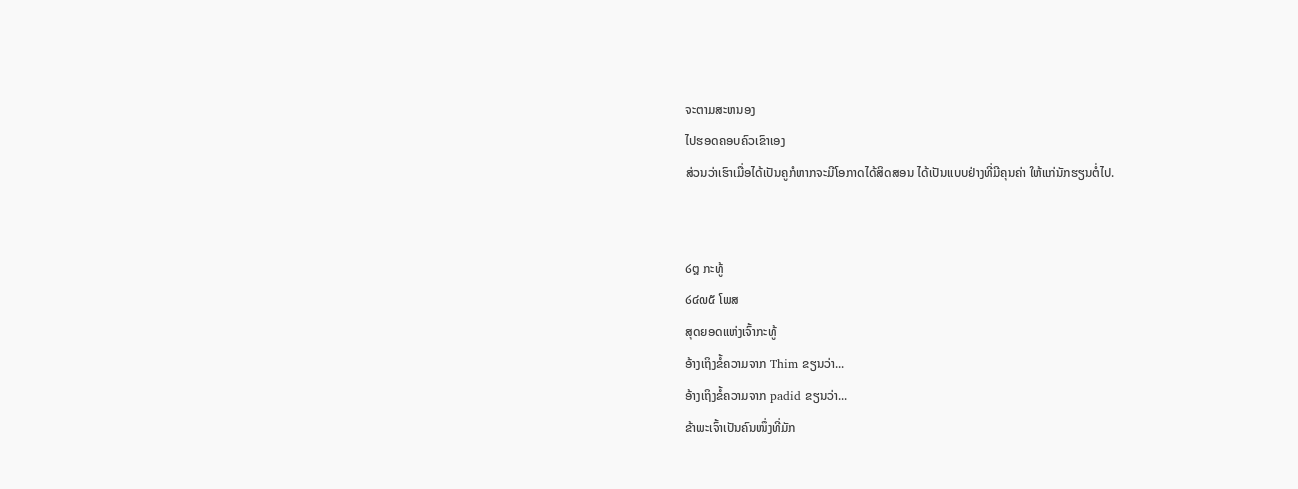ຈະຕາມສະຫນອງ
ໄປຮອດຄອບຄົວເຂົາເອງ
ສ່ວນວ່າເຮົາເມື່ອໄດ້ເປັນຄູກໍຫາກຈະມີໂອກາດໄດ້ສິດສອນ ໄດ້ເປັນແບບຢ່າງທີ່ມີຄຸນຄ່າ ໃຫ້ແກ່ນັກຮຽນຕໍ່ໄປ.


໒໘ ກະທູ້
໒໔໙໕ ໂພສ
ສຸດຍອດແຫ່ງເຈົ້າກະທູ້
ອ້າງເຖິງຂໍ້ຄວາມຈາກ Thim ຂຽນວ່າ...
ອ້າງເຖິງຂໍ້ຄວາມຈາກ padid ຂຽນວ່າ...
ຂ້າພະເຈົ້າເປັນຄົນໜຶ່ງທີ່ມັກ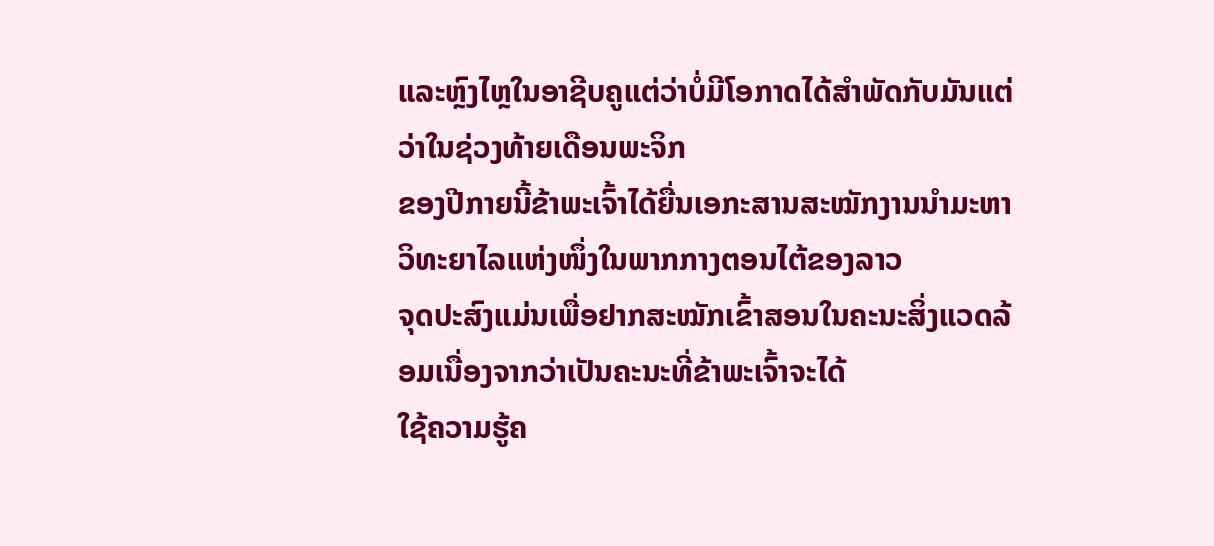ແລະຫຼົງໄຫຼໃນອາຊີບຄູແຕ່ວ່າບໍ່ມີໂອກາດໄດ້ສຳພັດກັບມັນແຕ່ວ່າໃນຊ່ວງທ້າຍເດືອນພະຈິກ
ຂອງປີກາຍນີ້ຂ້າພະເຈົ້າໄດ້ຍື່ນເອກະສານສະໝັກງານນຳມະຫາວິທະຍາໄລແຫ່ງໜຶ່ງໃນພາກກາງຕອນໄຕ້ຂອງລາວ
ຈຸດປະສົງແມ່ນເພື່ອຢາກສະໝັກເຂົ້າສອນໃນຄະນະສິ່ງແວດລ້ອມເນື່ອງຈາກວ່າເປັນຄະນະທີ່ຂ້າພະເຈົ້າຈະໄດ້
ໃຊ້ຄວາມຮູ້ຄ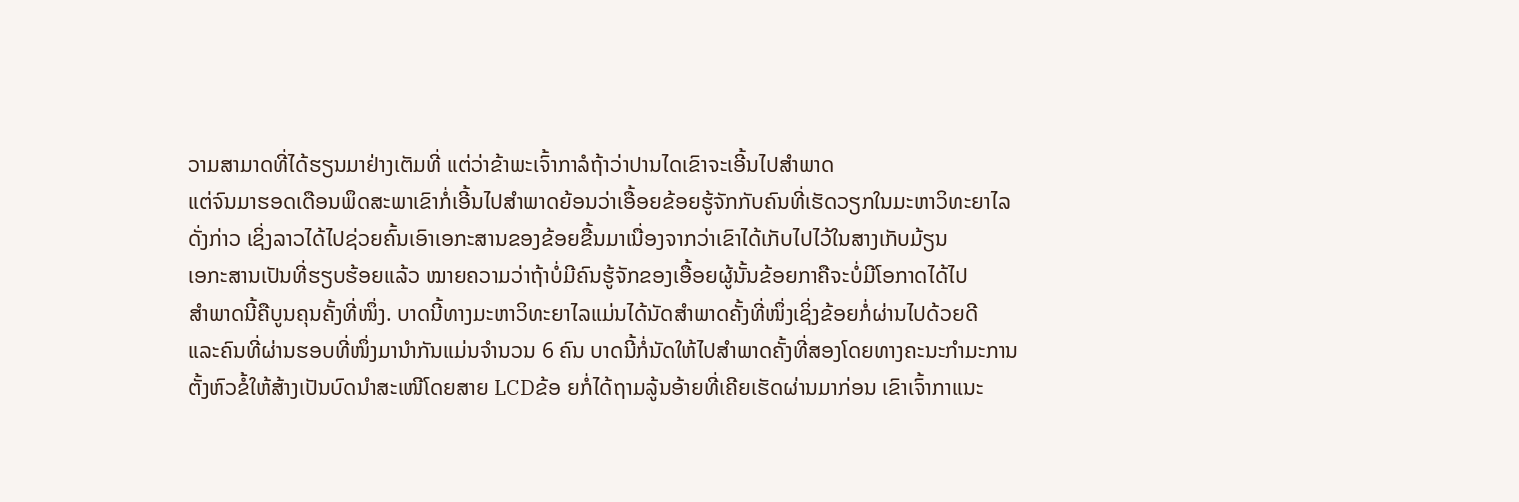ວາມສາມາດທີ່ໄດ້ຮຽນມາຢ່າງເຕັມທີ່ ແຕ່ວ່າຂ້າພະເຈົ້າກາລໍຖ້າວ່າປານໄດເຂົາຈະເອີ້ນໄປສຳພາດ
ແຕ່ຈົນມາຮອດເດືອນພຶດສະພາເຂົາກໍ່ເອີ້ນໄປສຳພາດຍ້ອນວ່າເອື້ອຍຂ້ອຍຮູ້ຈັກກັບຄົນທີ່ເຮັດວຽກໃນມະຫາວິທະຍາໄລ
ດັ່ງກ່າວ ເຊິ່ງລາວໄດ້ໄປຊ່ວຍຄົ້ນເອົາເອກະສານຂອງຂ້ອຍຂື້ນມາເນື່ອງຈາກວ່າເຂົາໄດ້ເກັບໄປໄວ້ໃນສາງເກັບມ້ຽນ
ເອກະສານເປັນທີ່ຮຽບຮ້ອຍແລ້ວ ໝາຍຄວາມວ່າຖ້າບໍ່ມີຄົນຮູ້ຈັກຂອງເອື້ອຍຜູ້ນັ້ນຂ້ອຍກາຄືຈະບໍ່ມີໂອກາດໄດ້ໄປ
ສຳພາດນີ້ຄືບູນຄຸນຄັ້ງທີ່ໜຶ່ງ. ບາດນີ້ທາງມະຫາວິທະຍາໄລແມ່ນໄດ້ນັດສຳພາດຄັ້ງທີ່ໜຶ່ງເຊິ່ງຂ້ອຍກໍ່ຜ່ານໄປດ້ວຍດີ
ແລະຄົນທີ່ຜ່ານຮອບທີ່ໜຶ່ງມານຳກັນແມ່ນຈຳນວນ 6 ຄົນ ບາດນີ້ກໍ່ນັດໃຫ້ໄປສຳພາດຄັ້ງທີ່ສອງໂດຍທາງຄະນະກຳມະການ
ຕັ້ງຫົວຂໍ້ໃຫ້ສ້າງເປັນບົດນຳສະເໜີໂດຍສາຍ LCDຂ້ອ ຍກໍ່ໄດ້ຖາມລູ້ນອ້າຍທີ່ເຄີຍເຮັດຜ່ານມາກ່ອນ ເຂົາເຈົ້າກາແນະ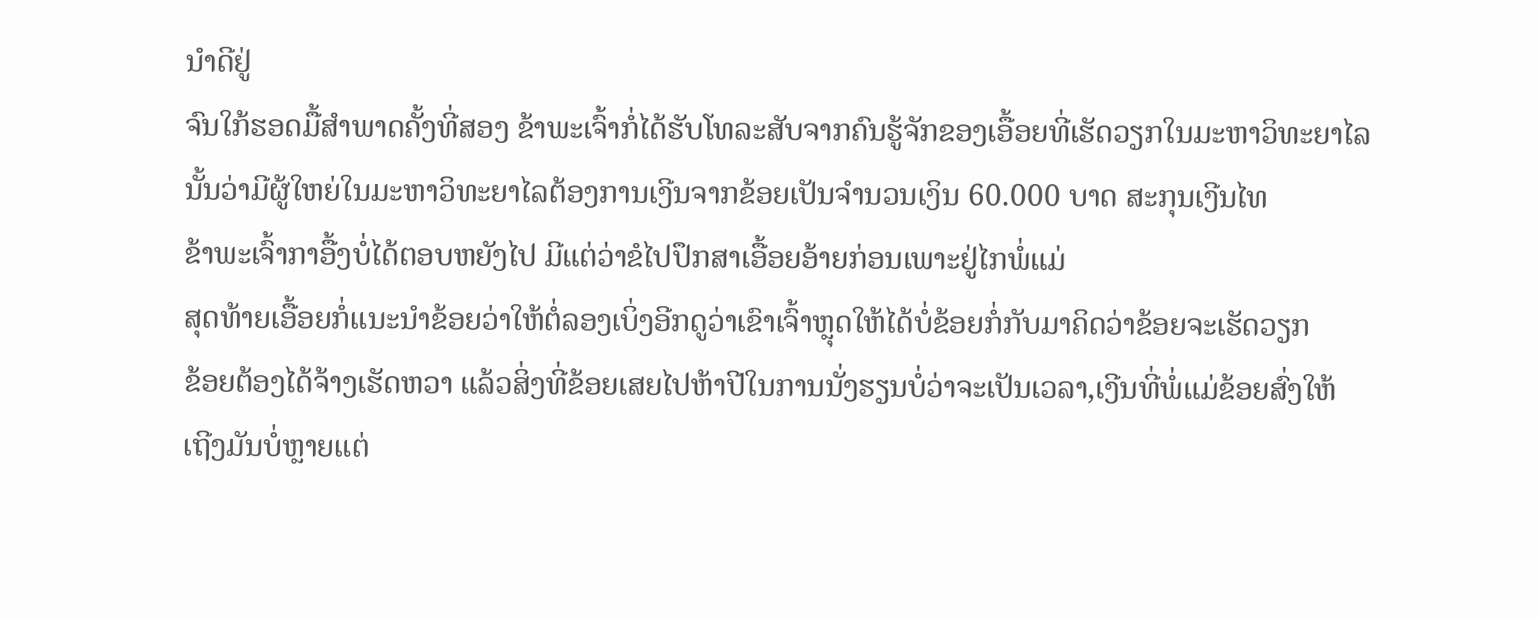ນຳດີຢູ່
ຈົນໃກ້ຮອດມື້ສຳພາດຄັ້ງທີ່ສອງ ຂ້າພະເຈົ້າກໍ່ໄດ້ຮັບໂທລະສັບຈາກຄົນຮູ້ຈັກຂອງເອື້ອຍທີ່ເຮັດວຽກໃນມະຫາວິທະຍາໄລ
ນັ້ນວ່າມີຜູ້ໃຫຍ່ໃນມະຫາວິທະຍາໄລຕ້ອງການເງີນຈາກຂ້ອຍເປັນຈຳນວນເງິນ 60.000 ບາດ ສະກຸນເງີນໄທ
ຂ້າພະເຈົ້າກາອື້ງບໍ່ໄດ້ຕອບຫຍັງໄປ ມີແຕ່ວ່າຂໍໄປປຶກສາເອື້ອຍອ້າຍກ່ອນເພາະຢູ່ໄກພໍ່ແມ່
ສຸດທ້າຍເອື້ອຍກໍ່ແນະນຳຂ້ອຍວ່າໃຫ້ຕໍ່ລອງເບິ່ງອີກດູວ່າເຂົາເຈົ້າຫຼຸດໃຫ້ໄດ້ບໍ່ຂ້ອຍກໍ່ກັບມາຄິດວ່າຂ້ອຍຈະເຮັດວຽກ
ຂ້ອຍຕ້ອງໄດ້ຈ້າງເຮັດຫວາ ແລ້ວສິ່ງທີ່ຂ້ອຍເສຍໄປຫ້າປີໃນການນັ່ງຮຽນບໍ່ວ່າຈະເປັນເວລາ,ເງີນທີ່ພໍ່ແມ່ຂ້ອຍສົ່ງໃຫ້
ເຖີງມັນບໍ່ຫຼາຍແຕ່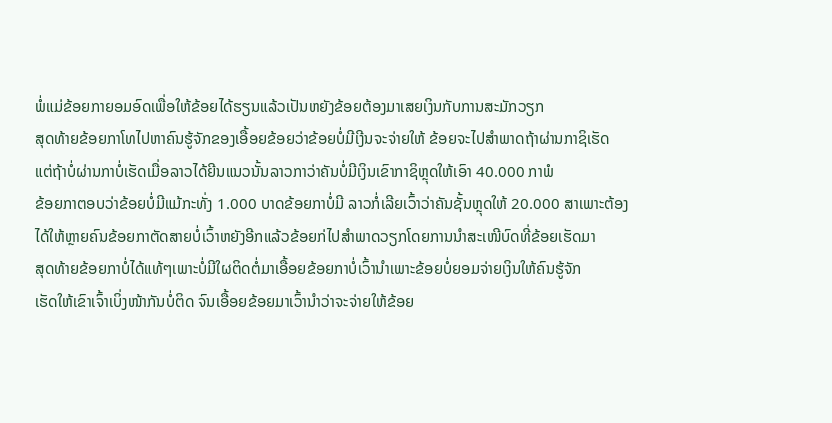ພໍ່ແມ່ຂ້ອຍກາຍອມອົດເພື່ອໃຫ້ຂ້ອຍໄດ້ຮຽນແລ້ວເປັນຫຍັງຂ້ອຍຕ້ອງມາເສຍເງິນກັບການສະມັກວຽກ
ສຸດທ້າຍຂ້ອຍກາໂທໄປຫາຄົນຮູ້ຈັກຂອງເອື້ອຍຂ້ອຍວ່າຂ້ອຍບໍ່ມີເງີນຈະຈ່າຍໃຫ້ ຂ້ອຍຈະໄປສຳພາດຖ້າຜ່ານກາຊິເຮັດ
ແຕ່ຖ້າບໍ່ຜ່ານກາບໍ່ເຮັດເມື່ອລາວໄດ້ຍີນແນວນັ້ນລາວກາວ່າຄັນບໍ່ມີເງິນເຂົາກາຊິຫຼຸດໃຫ້ເອົາ 40.000 ກາພໍ
ຂ້ອຍກາຕອບວ່າຂ້ອຍບໍ່ມີແມ້ກະທັ່ງ 1.000 ບາດຂ້ອຍກາບໍ່ມີ ລາວກໍ່ເລີຍເວົ້າວ່າຄັນຊັ້ນຫຼຸດໃຫ້ 20.000 ສາເພາະຕ້ອງ
ໄດ້ໃຫ້ຫຼາຍຄົນຂ້ອຍກາຕັດສາຍບໍ່ເວົ້າຫຍັງອີກແລ້ວຂ້ອຍກ່ໄປສຳພາດວຽກໂດຍການນຳສະເໜີບົດທີ່ຂ້ອຍເຮັດມາ
ສຸດທ້າຍຂ້ອຍກາບໍ່ໄດ້ແທ້ໆເພາະບໍ່ມີໃຜຕິດຕໍ່ມາເອື້ອຍຂ້ອຍກາບໍ່ເວົ້ານຳເພາະຂ້ອຍບໍ່ຍອມຈ່າຍເງິນໃຫ້ຄົນຮູ້ຈັກ
ເຮັດໃຫ້ເຂົາເຈົ້າເບິ່ງໜ້າກັນບໍ່ຕິດ ຈົນເອື້ອຍຂ້ອຍມາເວົ້ານຳວ່າຈະຈ່າຍໃຫ້ຂ້ອຍ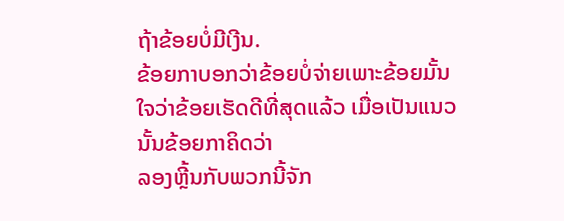ຖ້າຂ້ອຍບໍ່ມີເງີນ.
ຂ້ອຍກາບອກວ່າຂ້ອຍບໍ່ຈ່າຍເພາະຂ້ອຍມັ້ນໃຈວ່າຂ້ອຍເຮັດດີທີ່ສຸດແລ້ວ ເມື່ອເປັນແນວນັ້ນຂ້ອຍກາຄິດວ່າ
ລອງຫຼີ້ນກັບພວກນີ້ຈັກ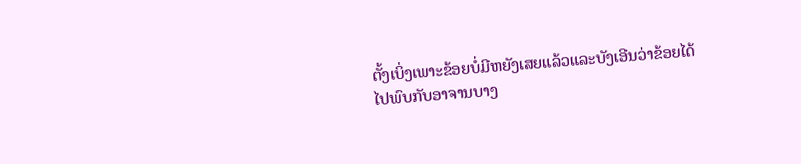ຕັ້ງເບິ່ງເພາະຂ້ອຍບໍ່ມີຫຍັງເສຍແລ້ວແລະບັງເອີນວ່າຂ້ອຍໄດ້ໄປພົບກັບອາຈານບາງ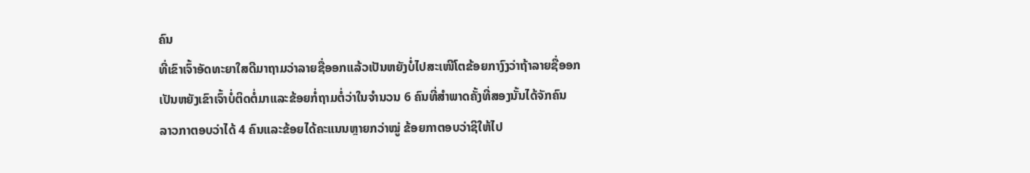ຄົນ
ທີ່ເຂົາເຈົ້າອັດທະຍາໃສດີມາຖາມວ່າລາຍຊື່ອອກແລ້ວເປັນຫຍັງບໍ່ໄປສະເໜີໂຕຂ້ອຍກາງົງວ່າຖ້າລາຍຊື່ອອກ
ເປັນຫຍັງເຂົາເຈົ້າບໍ່ຕິດຕໍ່ມາແລະຂ້ອຍກໍ່ຖາມຕໍ່ວ່າໃນຈຳນວນ 6 ຄົນທີ່ສຳພາດຄັ້ງທີ່ສອງນັ້ນໄດ້ຈັກຄົນ
ລາວກາຕອບວ່າໄດ້ 4 ຄົນແລະຂ້ອຍໄດ້ຄະແນນຫຼາຍກວ່າໝູ່ ຂ້ອຍກາຕອບວ່າຊິໃຫ້ໄປ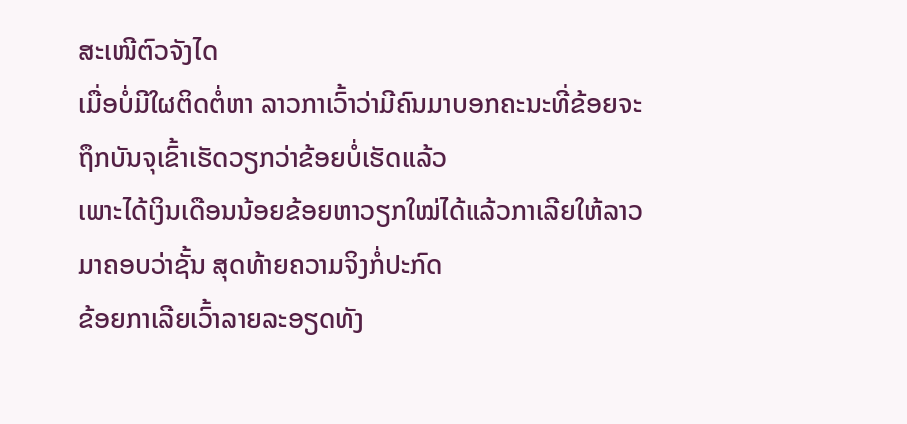ສະເໜີຕົວຈັງໄດ
ເມື່ອບໍ່ມີໃຜຕິດຕໍ່ຫາ ລາວກາເວົ້າວ່າມີຄົນມາບອກຄະນະທີ່ຂ້ອຍຈະຖຶກບັນຈຸເຂົ້າເຮັດວຽກວ່າຂ້ອຍບໍ່ເຮັດແລ້ວ
ເພາະໄດ້ເງິນເດືອນນ້ອຍຂ້ອຍຫາວຽກໃໝ່ໄດ້ແລ້ວກາເລີຍໃຫ້ລາວມາຄອບວ່າຊັ້ນ ສຸດທ້າຍຄວາມຈິງກໍ່ປະກົດ
ຂ້ອຍກາເລີຍເວົ້າລາຍລະອຽດທັງ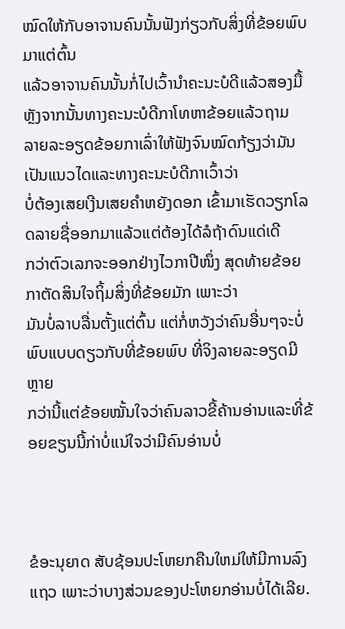ໝົດໃຫ້ກັບອາຈານຄົນນັ້ນຟັງກ່ຽວກັບສິ່ງທີ່ຂ້ອຍພົບມາແຕ່ຕົ້ນ
ແລ້ວອາຈານຄົນນັ້ນກໍ່ໄປເວົ້ານຳຄະນະບໍດີແລ້ວສອງມື້ຫຼັງຈາກນັ້ນທາງຄະນະບໍດີກາໂທຫາຂ້ອຍແລ້ວຖາມ
ລາຍລະອຽດຂ້ອຍກາເລົ່າໃຫ້ຟັງຈົນໝົດກ້ຽງວ່າມັນເປັນແນວໄດແລະທາງຄະນະບໍດີກາເວົ້າວ່າ
ບໍ່ຕ້ອງເສຍເງີນເສຍຄຳຫຍັງດອກ ເຂົ້າມາເຮັດວຽກໂລດລາຍຊື່ອອກມາແລ້ວແຕ່ຕ້ອງໄດ້ລໍຖ້າດົນແດ່ເດີ
ກວ່າຕົວເລກຈະອອກຢ່າງໄວກາປີໜຶ່ງ ສຸດທ້າຍຂ້ອຍກາຕັດສິນໃຈຖິ້ມສິ່ງທີ່ຂ້ອຍມັກ ເພາະວ່າ
ມັນບໍ່ລາບລື່ນຕັ້ງແຕ່ຕົ້ນ ແຕ່ກໍ່ຫວັງວ່າຄົນອື່ນໆຈະບໍ່ພົບແບບດຽວກັບທີ່ຂ້ອຍພົບ ທີ່ຈິງລາຍລະອຽດມີຫຼາຍ
ກວ່ານີ້ແຕ່ຂ້ອຍໝັ້ນໃຈວ່າຄົນລາວຂີ້ຄ້ານອ່ານແລະທີ່ຂ້ອຍຂຽນນີ້ກ່າບໍ່ແນ່ໃຈວ່າມີຄົນອ່ານບໍ່



ຂໍອະນຸຍາດ ສັບຊ້ອນປະໂຫຍກຄືນໃຫມ່ໃຫ້ມີການລົງແຖວ ເພາະວ່າບາງສ່ວນຂອງປະໂຫຍກອ່ານບໍ່ໄດ້ເລີຍ.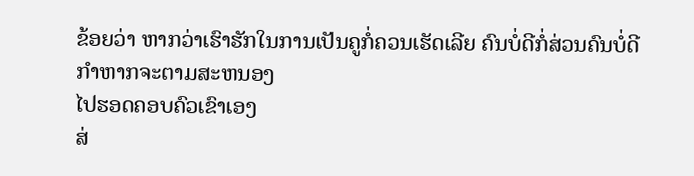ຂ້ອຍວ່າ ຫາກວ່າເຮົາຮັກໃນການເປັນຄູກໍ່ຄວນເຮັດເລີຍ ຄົນບໍ່ດີກໍ່ສ່ວນຄົນບໍ່ດີ ກຳຫາກຈະຕາມສະຫນອງ
ໄປຮອດຄອບຄົວເຂົາເອງ
ສ່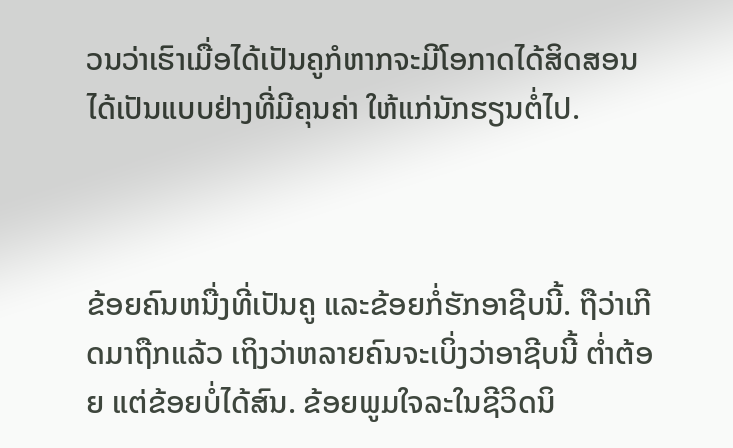ວນວ່າເຮົາເມື່ອໄດ້ເປັນຄູກໍຫາກຈະມີໂອກາດໄດ້ສິດສອນ ໄດ້ເປັນແບບຢ່າງທີ່ມີຄຸນຄ່າ ໃຫ້ແກ່ນັກຮຽນຕໍ່ໄປ.



ຂ້ອຍຄົນຫນື່ງທີ່ເປັນຄູ ແລະຂ້ອຍກໍ່ຮັກອາຊີບນີ້. ຖືວ່າເກີດມາຖືກແລ້ວ ເຖິງວ່າຫລາຍຄົນຈະເບິ່ງວ່າອາຊີບນີ້ ຕ່ຳຕ້ອຍ ແຕ່ຂ້ອຍບໍ່ໄດ້ສົນ. ຂ້ອຍພູມໃຈລະໃນຊີວິດນິ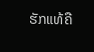ຮັກແທ້ຄື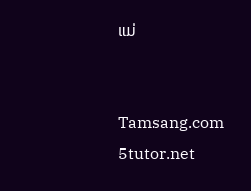ແມ່


Tamsang.com 5tutor.net